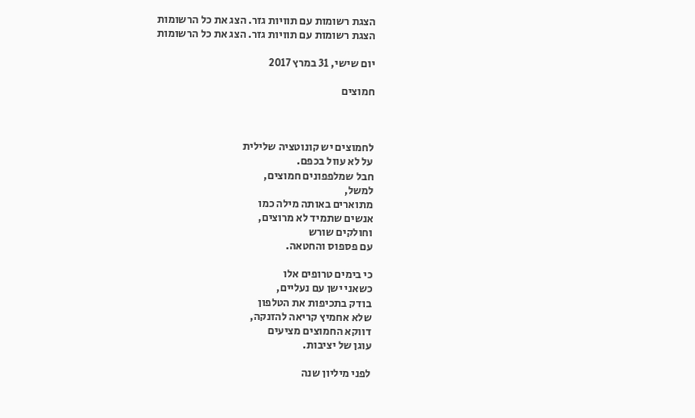הצגת רשומות עם תוויות גזר. הצג את כל הרשומות
הצגת רשומות עם תוויות גזר. הצג את כל הרשומות

יום שישי, 31 במרץ 2017

חמוצים



לחמוצים יש קונוטציה שלילית
על לא עוול בכפם.
חבל שמלפפונים חמוצים,
למשל,
מתוארים באותה מילה כמו
אנשים שתמיד לא מרוצים,
וחולקים שורש
עם פספוס והחטאה.

כי בימים טרופים אלו
כשאני ישן עם נעליים,
בודק בתכיפות את הטלפון
שלא אחמיץ קריאה להזנקה,
דווקא החמוצים מציעים
עוגן של יציבות.

לפני מיליון שנה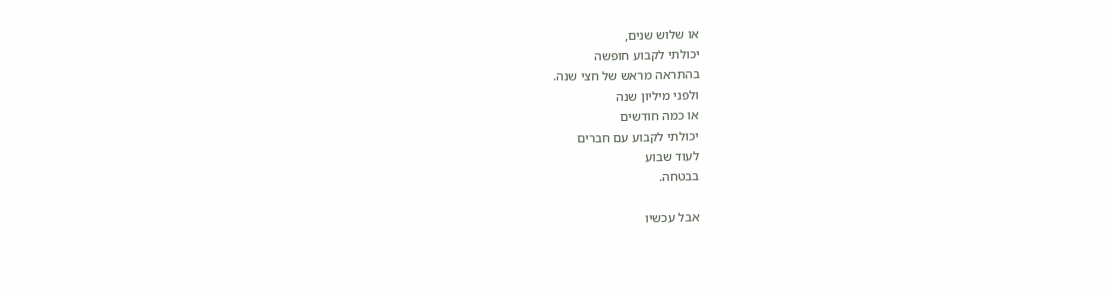או שלוש שנים,
יכולתי לקבוע חופשה
בהתראה מראש של חצי שנה.
ולפני מיליון שנה
או כמה חודשים
יכולתי לקבוע עם חברים
לעוד שבוע
בבטחה.

אבל עכשיו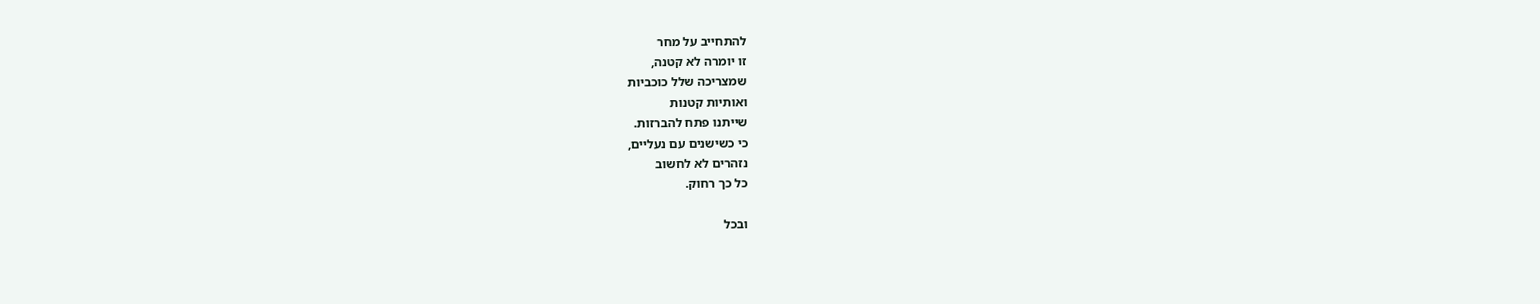להתחייב על מחר
זו יומרה לא קטנה,
שמצריכה שלל כוכביות
ואותיות קטנות
שייתנו פתח להברזות.
כי כשישנים עם נעליים,
נזהרים לא לחשוב
כל כך רחוק.

ובכל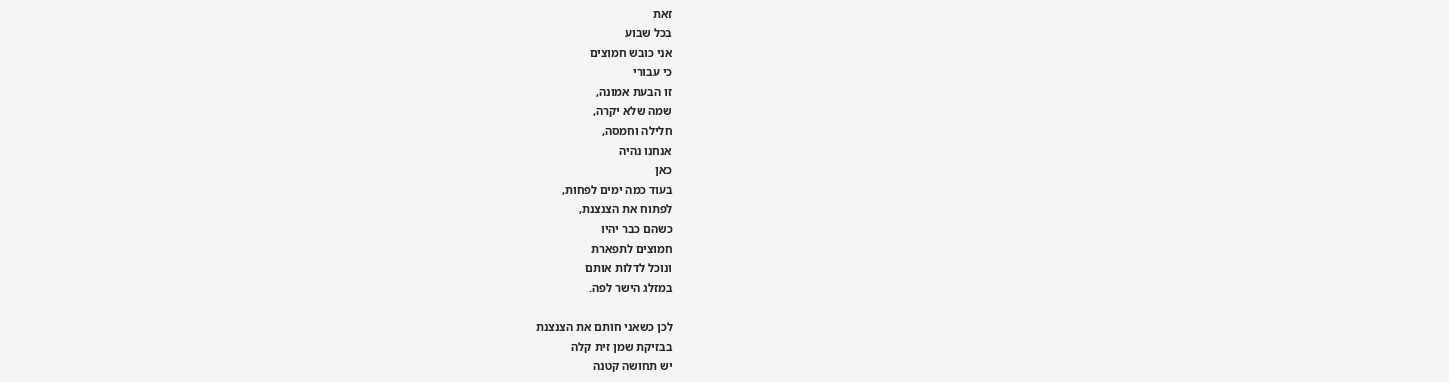זאת
בכל שבוע
אני כובש חמוצים
כי עבורי
זו הבעת אמונה,
שמה שלא יקרה,
חלילה וחמסה,
אנחנו נהיה
כאן
בעוד כמה ימים לפחות,
לפתוח את הצנצנת,
כשהם כבר יהיו
חמוצים לתפארת
ונוכל לדלות אותם
במזלג הישר לפה.

לכן כשאני חותם את הצנצנת
בבזיקת שמן זית קלה
יש תחושה קטנה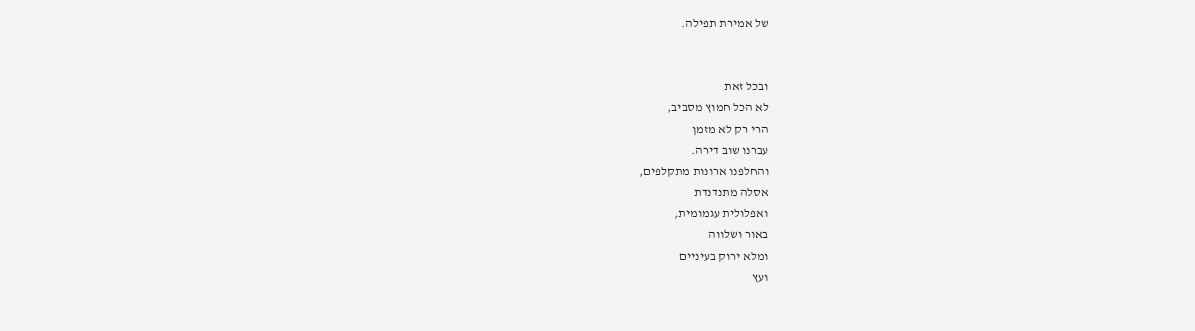של אמירת תפילה.


ובכל זאת
לא הכל חמוץ מסביב,
הרי רק לא מזמן
עברנו שוב דירה.
והחלפנו ארונות מתקלפים,
אסלה מתנדנדת
ואפלולית עגמומית,
באור ושלווה
ומלא ירוק בעיניים
ועץ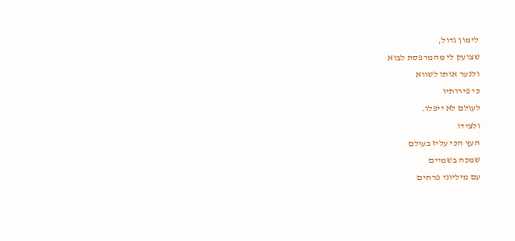לימון גדול,
שצועק לי מהמרפסת לבוא
ולנער אותו לשווא
כי פירותיו
לעולם לא ייפלו.
ולצידו
העץ הכי עליז בעולם
שמכה בשמיים
עם מיליוני פרחים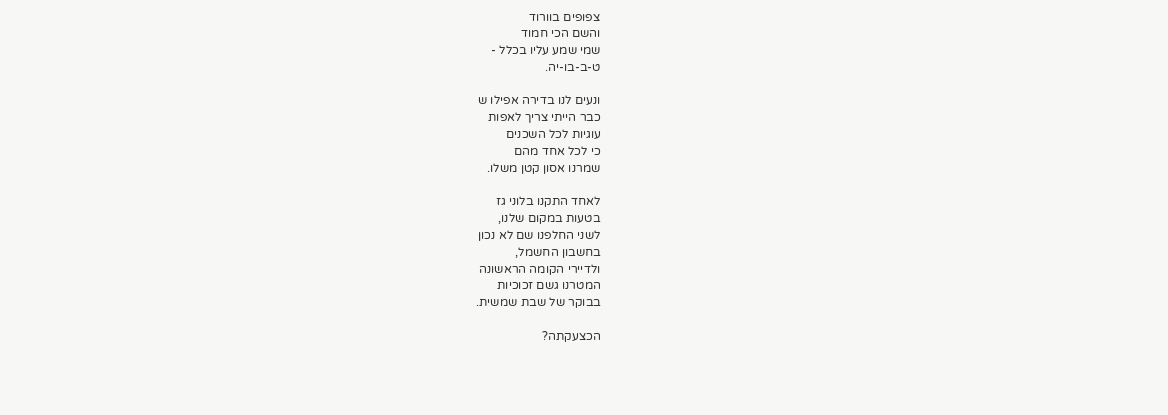צפופים בוורוד
והשם הכי חמוד
שמי שמע עליו בכלל -
ט-ב-בו-יה.

ונעים לנו בדירה אפילו ש
כבר הייתי צריך לאפות
עוגיות לכל השכנים
כי לכל אחד מהם
שמרנו אסון קטן משלו.

לאחד התקנו בלוני גז
בטעות במקום שלנו,
לשני החלפנו שם לא נכון
בחשבון החשמל,
ולדיירי הקומה הראשונה
המטרנו גשם זכוכיות
בבוקר של שבת שמשית.

הכצעקתה?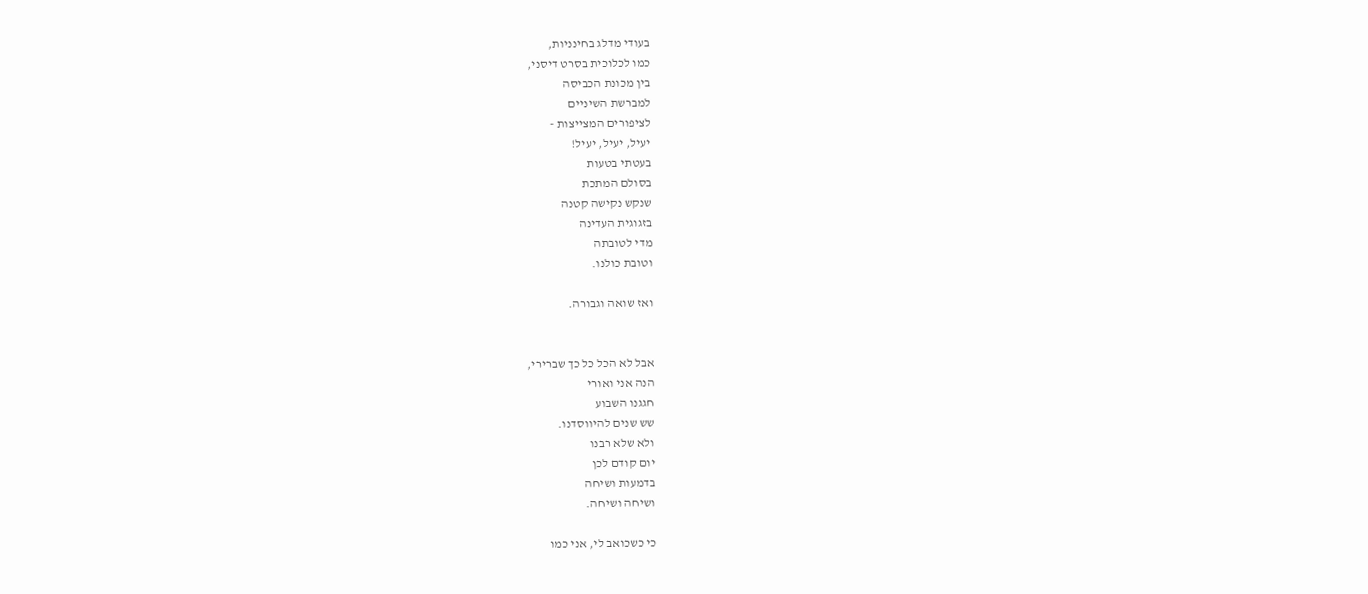בעודי מדלג בחינניות,
כמו לכלוכית בסרט דיסני,
בין מכונת הכביסה
למברשת השיניים
לציפורים המצייצות -
יעיל, יעיל, יעיל!
בעטתי בטעות
בסולם המתכת
שנקש נקישה קטנה
בזגוגית העדינה
מדי לטובתה
וטובת כולנו.

ואז שואה וגבורה.


אבל לא הכל כל כך שברירי,
הנה אני ואורי
חגגנו השבוע
שש שנים להיווסדנו.
ולא שלא רבנו
יום קודם לכן
בדמעות ושיחה
ושיחה ושיחה.

כי כשכואב לי, אני כמו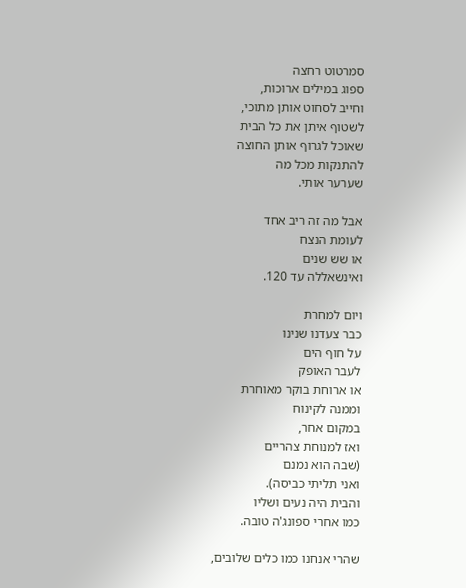סמרטוט רחצה
ספוג במילים ארוכות,
וחייב לסחוט אותן מתוכי,
לשטוף איתן את כל הבית
שאוכל לגרוף אותן החוצה
להתנקות מכל מה
שערער אותי.

אבל מה זה ריב אחד
לעומת הנצח
או שש שנים
ואינשאללה עד 120.

ויום למחרת
כבר צעדנו שנינו
על חוף הים
לעבר האופק
או ארוחת בוקר מאוחרת
וממנה לקינוח
במקום אחר,
ואז למנוחת צהריים
(שבה הוא נמנם
ואני תליתי כביסה).
והבית היה נעים ושליו
כמו אחרי ספונג'ה טובה.

שהרי אנחנו כמו כלים שלובים,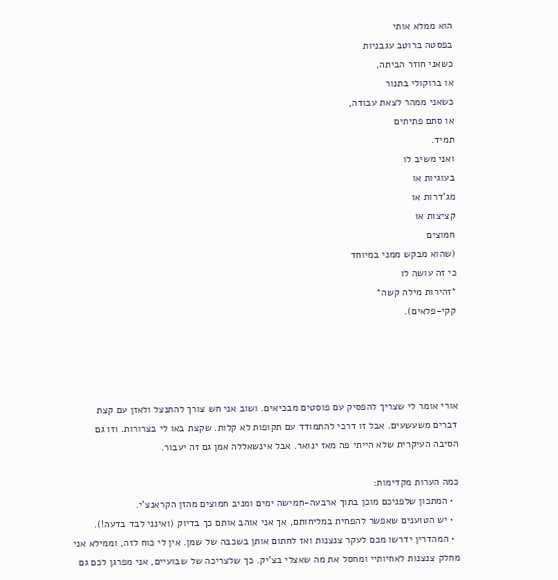הוא ממלא אותי
בפסטה ברוטב עגבניות
כשאני חוזר הביתה,
או ברוקולי בתנור
כשאני ממהר לצאת עבודה,
או סתם פתיתים
תמיד.
ואני משיב לו
בעוגיות או
מג'דרות או
קציצות או
חמוצים
(שהוא מבקש ממני במיוחד
כי זה עושה לו
*זהירות מילה קשה*
קקי-פלאים).




אורי אומר לי שצריך להפסיק עם פוסטים מבכיאים. ושוב אני חש צורך להתנצל ולאזן עם קצת דברים משעשעים. אבל זו דרכי להתמודד עם תקופות לא קלות. שקצת באו לי בצרורות. וזו גם הסיבה העיקרית שלא הייתי פה מאז ינואר. אבל אינשאללה אמן גם זה יעבור.

כמה הערות מקדימות:
  • המתכון שלפניכם מוכן בתוך ארבעה-חמישה ימים ומניב חמוצים מהזן הקראנצ'י.
  • יש הטוענים שאפשר להפחית במליחותם, אך אני אוהב אותם כך בדיוק (ואינני לבד בדעה!).
  • המהדרין ידרשו מכם לעקר צנצנות ואז לחתום אותן בשכבה של שמן. אין לי כוח לזה, וממילא אני מחלק צנצנות לאחיותיי ומחסל את מה שאצלי בצ'יק. כך שלצריכה של שבועיים, אני מפרגן לכם גם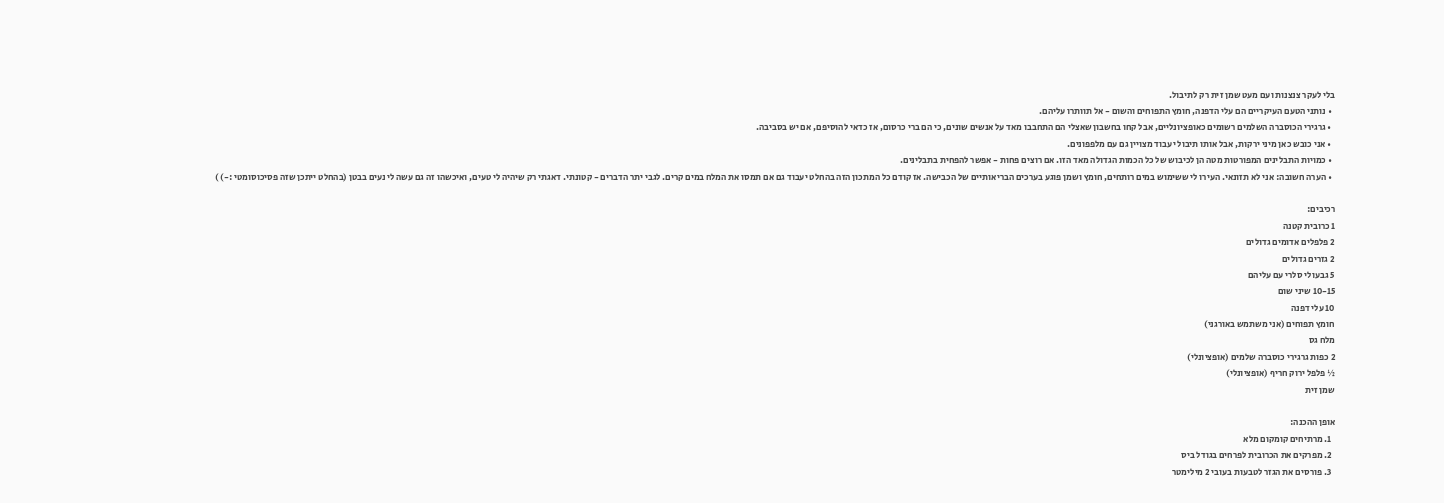בלי לעקר צנצנות ועם מעט שמן זית רק לתיבול.
  • נותני הטעם העיקריים הם עלי הדפנה, חומץ התפוחים והשום - אל תוותרו עליהם.
  • גרגירי הכוסברה השלמים רשומים כאופציונליים, אבל קחו בחשבון שאצלי הם התחבבו מאד על אנשים שונים, כי הם ברי כרסום, אז כדאי להוסיפם, אם יש בסביבה.
  • אני כובש כאן מיני ירקות, אבל אותו תיבול יעבוד מצויין גם עם מלפפונים.
  • כמויות התבלינים המפורטות מטה הן לכיבוש של כל הכמות הגדולה מאד הזו. אם רוצים פחות - אפשר להפחית בתבלינים.
  • הערה חשובה: אני לא תזונאי. העירו לי ששימוש במים רותחים, חומץ ושמן פוגע בערכים הבריאותיים של הכבישה. אז קודם כל המתכון הזה בהחלט יעבוד גם אם תמסו את המלח במים קרים. לגבי יתר הדברים - קטונתי. דאגתי רק שיהיה לי טעים, ואיכשהו זה גם עשה לי נעים בבטן (בהחלט ייתכן שזה פסיכוסומטי :-) )

רכיבים:
1 כרובית קטנה
2 פלפלים אדומים גדולים
2 גזרים גדולים
5 גבעולי סלרי עם עליהם
10-15 שיני שום
10 עלי דפנה
חומץ תפוחים (אני משתמש באורגני)
מלח גס
2 כפות גרגירי כוסברה שלמים (אופציונלי)
½ פלפל ירוק חריף (אופציונלי)
שמן זית

אופן ההכנה:
  1. מרתיחים קומקום מלא
  2. מפרקים את הכרובית לפרחים בגודל ביס
  3. פורסים את הגזר לטבעות בעובי 2 מילימטר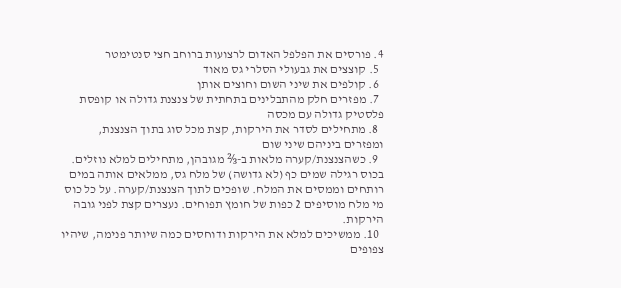4. פורסים את הפלפל האדום לרצועות ברוחב חצי סנטימטר
  5. קוצצים את גבעולי הסלרי גס מאוד
  6. קולפים את שיני השום וחוצים אותן
  7. מפזרים חלק מהתבלינים בתחתית של צנצנת גדולה או קופסת פלסטיק גדולה עם מכסה
  8. מתחילים לסדר את הירקות, קצת מכל סוג בתוך הצנצנת, ומפזרים ביניהם שיני שום
  9. כשהצנצנת/קערה מלאות ב-⅔ מגובהן, מתחילים למלא נוזלים. בכוס רגילה שמים כף (לא גדושה) של מלח גס, ממלאים אותה במים רותחים וממסים את המלח. שופכים לתוך הצנצנת/קערה. על כל כוס מי מלח מוסיפים 2 כפות של חומץ תפוחים. נעצרים קצת לפני גובה הירקות.
  10. ממשיכים למלא את הירקות ודוחסים כמה שיותר פנימה, שיהיו צפופים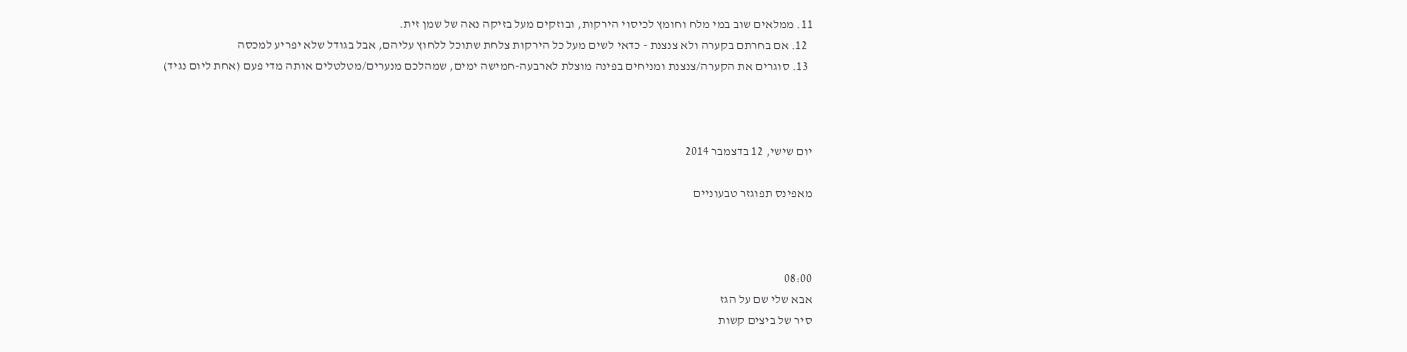11. ממלאים שוב במי מלח וחומץ לכיסוי הירקות, ובוזקים מעל בזיקה נאה של שמן זית.
  12. אם בחרתם בקערה ולא צנצנת - כדאי לשים מעל כל הירקות צלחת שתוכל ללחוץ עליהם, אבל בגודל שלא יפריע למכסה
  13. סוגרים את הקערה/צנצנת ומניחים בפינה מוצלת לארבעה-חמישה ימים, שמהלכם מנערים/מטלטלים אותה מדי פעם (אחת ליום נגיד)



יום שישי, 12 בדצמבר 2014

מאפינס תפוגזר טבעוניים



08:00
אבא שלי שם על הגז
סיר של ביצים קשות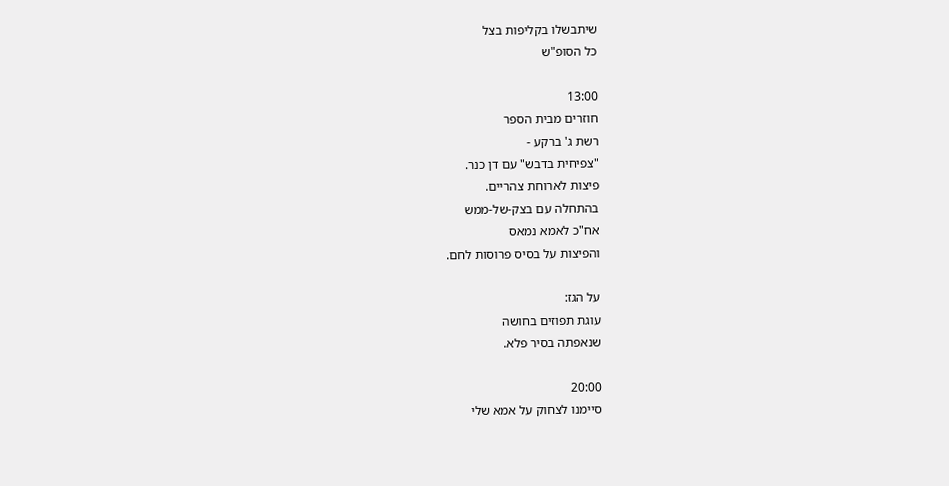שיתבשלו בקליפות בצל
כל הסופ"ש

13:00
חוזרים מבית הספר
רשת ג' ברקע -
"צפיחית בדבש" עם דן כנר.
פיצות לארוחת צהריים.
בהתחלה עם בצק-של-ממש
אח"כ לאמא נמאס
והפיצות על בסיס פרוסות לחם.

על הגז:
עוגת תפוזים בחושה
שנאפתה בסיר פלא.

20:00
סיימנו לצחוק על אמא שלי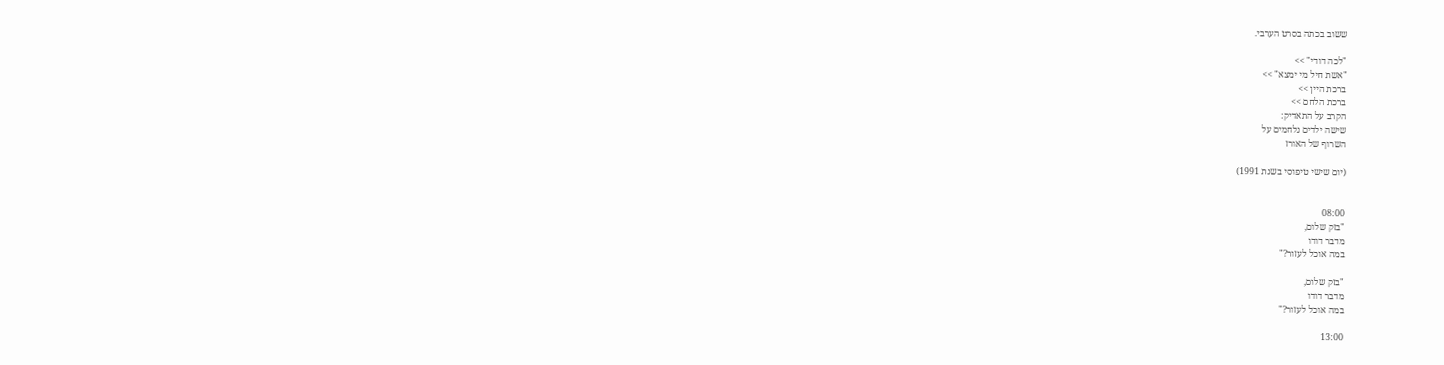ששוב בכתה בסרט הערבי.

"לכה דודי" >>
"אשת חיל מי ימצא" >>
ברכת היין >>
ברכת הלחם >>
הקרב על התאדיק:
שישה ילדים נלחמים על
השרוף של האורז

(יום שישי טיפוסי בשנת 1991)


08:00
"בזק שלום,
מדבר דודו
במה אוכל לעזור?"

"בזק שלום,
מדבר דודו
במה אוכל לעזור?"

13:00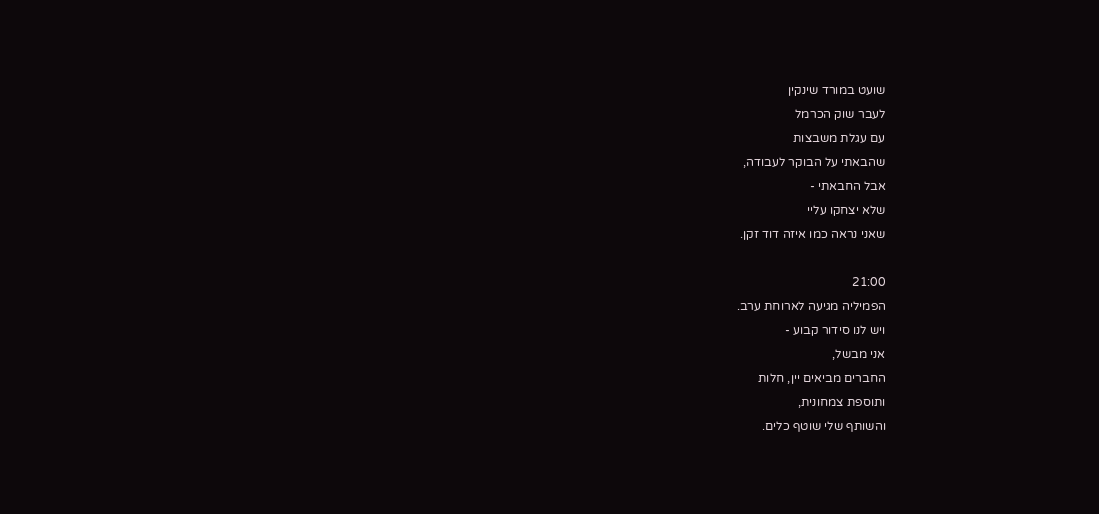שועט במורד שינקין
לעבר שוק הכרמל
עם עגלת משבצות
שהבאתי על הבוקר לעבודה,
אבל החבאתי -
שלא יצחקו עליי
שאני נראה כמו איזה דוד זקן.

21:00
הפמיליה מגיעה לארוחת ערב.
ויש לנו סידור קבוע -
אני מבשל,
החברים מביאים יין, חלות
ותוספת צמחונית,
והשותף שלי שוטף כלים.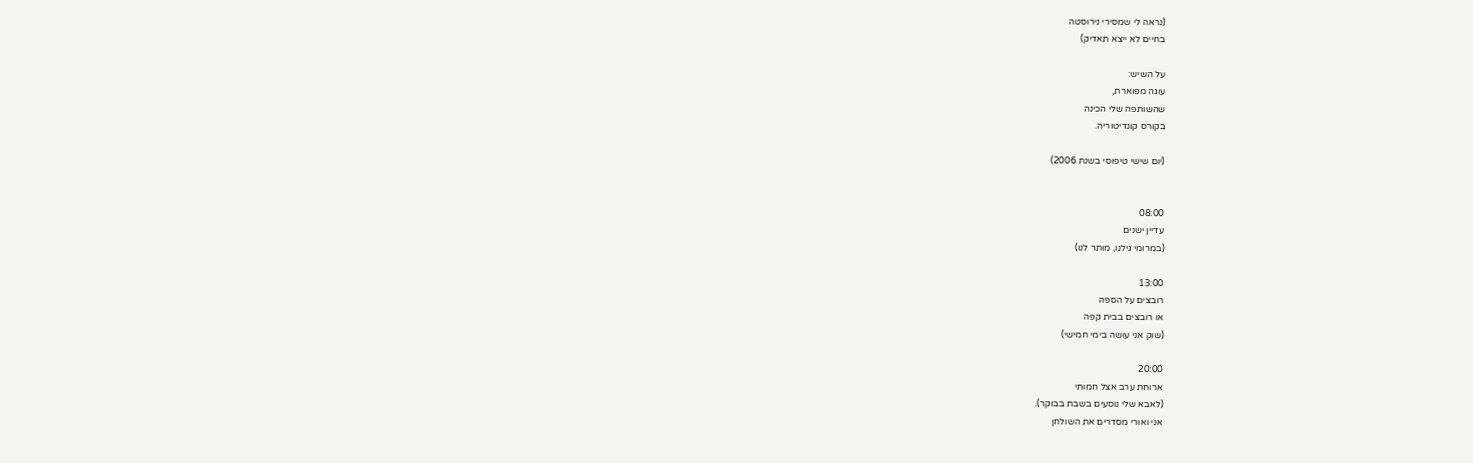(נראה לי שמסירי נירוסטה
בחיים לא ייצא תאדיק)

על השיש:
עוגה מפוארת,
שהשותפה שלי הכינה
בקורס קונדיטוריה.

(יום שישי טיפוסי בשנת 2006)


08:00
עדיין ישנים
(במרומי גילנו, מותר לנו)

13:00
רובצים על הספה
או רובצים בבית קפה
(שוק אני עושה בימי חמישי)

20:00
ארוחת ערב אצל חמותי
(לאבא שלי נוסעים בשבת בבוקר).
אני ואורי מסדרים את השולחן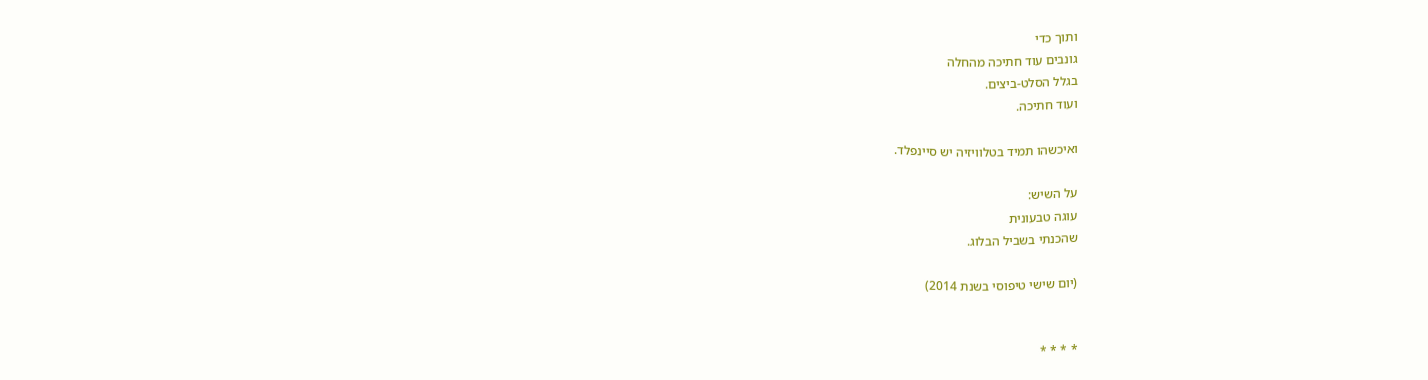ותוך כדי
גונבים עוד חתיכה מהחלה
בגלל הסלט-ביצים.
ועוד חתיכה.

ואיכשהו תמיד בטלוויזיה יש סיינפלד.

על השיש:
עוגה טבעונית
שהכנתי בשביל הבלוג.

(יום שישי טיפוסי בשנת 2014)


* * * *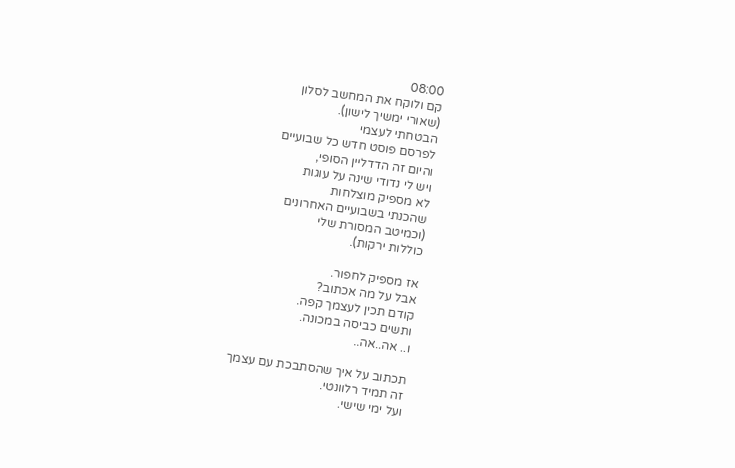08:00
קם ולוקח את המחשב לסלון
(שאורי ימשיך לישון).
הבטחתי לעצמי
לפרסם פוסט חדש כל שבועיים
והיום זה הדדליין הסופי,
ויש לי נדודי שינה על עוגות
לא מספיק מוצלחות
שהכנתי בשבועיים האחרונים
(וכמיטב המסורת שלי
כוללות ירקות).

אז מספיק לחפור.
אבל על מה אכתוב?
קודם תכין לעצמך קפה.
ותשים כביסה במכונה.
ו.. אה..אה..

תכתוב על איך שהסתבכת עם עצמך
זה תמיד רלוונטי.
ועל ימי שישי.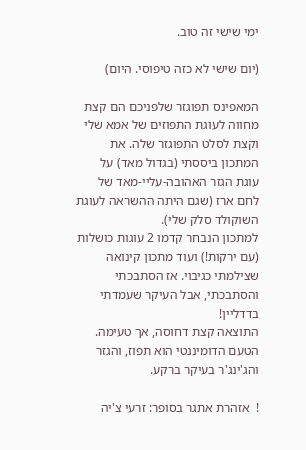ימי שישי זה טוב.

(יום שישי לא כזה טיפוסי. היום)

המאפינס תפוגזר שלפניכם הם קצת מחווה לעוגת התפוזים של אמא שלי וקצת לסלט התפוגזר שלה. את המתכון ביססתי (בגדול מאד) על עוגת הגזר האהובה-עליי-מאד של לחם ארז (שגם היתה ההשראה לעוגת השוקולד סלק שלי).
למתכון הנבחר קדמו 2 עוגות כושלות (עם ירקות!) ועוד מתכון קינואה שצילמתי כגיבוי. אז הסתבכתי והסתבכתי, אבל העיקר שעמדתי בדדליין!
התוצאה קצת דחוסה, אך טעימה. הטעם הדומיננטי הוא תפוז, והגזר והג'ינג'ר בעיקר ברקע.

!  אזהרת אתגר בסופר: זרעי צ'יה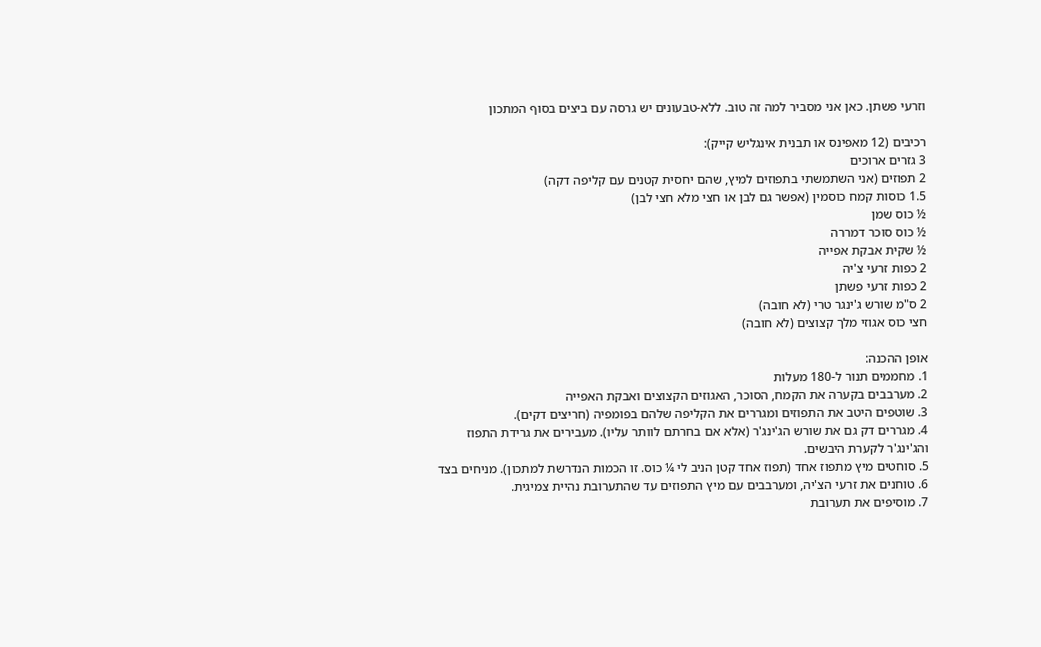וזרעי פשתן. כאן אני מסביר למה זה טוב. ללא-טבעונים יש גרסה עם ביצים בסוף המתכון

רכיבים (12 מאפינס או תבנית אינגליש קייק):
3 גזרים ארוכים
2 תפוזים (אני השתמשתי בתפוזים למיץ, שהם יחסית קטנים עם קליפה דקה)
1.5 כוסות קמח כוסמין (אפשר גם לבן או חצי מלא חצי לבן)
½ כוס שמן
½ כוס סוכר דמררה
½ שקית אבקת אפייה
2 כפות זרעי צ'יה
2 כפות זרעי פשתן
2 ס"מ שורש ג'ינגר טרי (לא חובה)
חצי כוס אגוזי מלך קצוצים (לא חובה)

אופן ההכנה:
1. מחממים תנור ל-180 מעלות
2. מערבבים בקערה את הקמח, הסוכר, האגוזים הקצוצים ואבקת האפייה
3. שוטפים היטב את התפוזים ומגררים את הקליפה שלהם בפומפיה (חריצים דקים).
4. מגררים דק גם את שורש הג'ינג'ר (אלא אם בחרתם לוותר עליו). מעבירים את גרידת התפוז והג'ינג'ר לקערת היבשים.
5. סוחטים מיץ מתפוז אחד (תפוז אחד קטן הניב לי ¼ כוס. זו הכמות הנדרשת למתכון). מניחים בצד
6. טוחנים את זרעי הצ'יה, ומערבבים עם מיץ התפוזים עד שהתערובת נהיית צמיגית.
7. מוסיפים את תערובת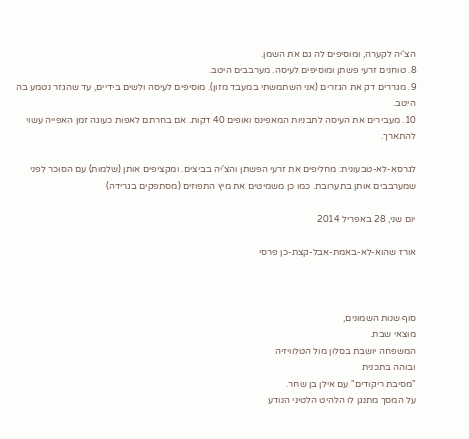הצ'יה לקערה, ומוסיפים לה גם את השמן.
8. טוחנים זרעי פשתן ומוסיפים לעיסה. מערבבים היטב.
9. מגררים דק את הגזרים (אני השתמשתי במעבד מזון). מוסיפים לעיסה ולשים בידיים, עד שהגזר נטמע בה היטב.
10. מעבירים את העיסה לתבניות המאפינס ואופים 40 דקות. אם בחרתם לאפות כעוגה זמן האפייה עשוי להתארך.

לגרסא-לא-טבעונית: מחליפים את זרעי הפשתן והצ'יה בביצים. ומקציפים אותן (שלמות) עם הסוכר לפני שמערבבים אותן בתערובת. כמו כן משמיטים את מיץ התפוזים (מסתפקים בגרידה)

יום שני, 28 באפריל 2014

אורז שהוא-לא-באמת-אבל-קצת-כן פרסי



סוף שנות השמונים,
מוצאי שבת.
המשפחה יושבת בסלון מול הטלוויזיה
ובוהה בתכנית
"מסיבת ריקודים" עם אילן בן שחר.
על המסך מתנגן לו הלהיט הלטיני הנודע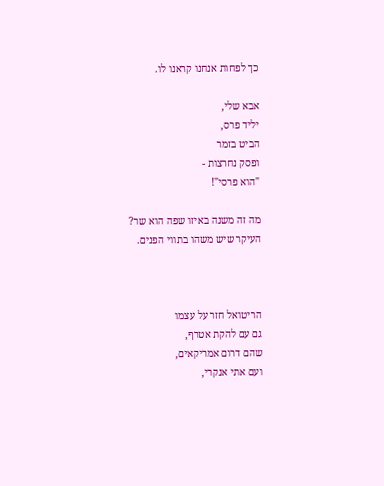כך לפחות אנחנו קראנו לו.

אבא שלי,
יליד פרס,
הביט בזמר
ופסק נחרצות -
"הוא פרסי"!

מה זה משנה באיזו שפה הוא שר?
העיקר שיש משהו בתווי הפנים.



הריטואל חזר על עצמו
גם עם להקת אטרף,
שהם דרום אמריקאים,
ועם אתי אנקרי,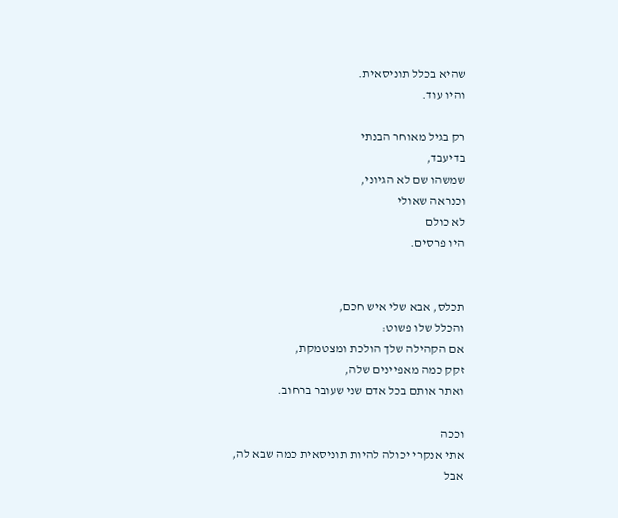שהיא בכלל תוניסאית.
והיו עוד.

רק בגיל מאוחר הבנתי
בדיעבד,
שמשהו שם לא הגיוני,
וכנראה שאולי
לא כולם
היו פרסים.


תכלס, אבא שלי איש חכם,
והכלל שלו פשוט:
אם הקהילה שלך הולכת ומצטמקת,
זקק כמה מאפיינים שלה,
ואתר אותם בכל אדם שני שעובר ברחוב.

וככה
אתי אנקרי יכולה להיות תוניסאית כמה שבא לה,
אבל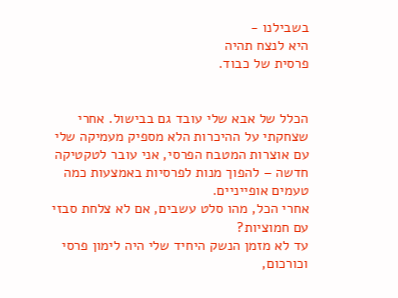בשבילנו -
היא לנצח תהיה
פרסית של כבוד.


הכלל של אבא שלי עובד גם בבישול. אחרי שצחקתי על ההיכרות הלא מספיק מעמיקה שלי עם אוצרות המטבח הפרסי, אני עובר לטקטיקה חדשה – להפוך מנות לפרסיות באמצעות כמה טעמים אופייניים.
אחרי הכל, מהו סלט עשבים, אם לא צלחת סבזי עם חמוציות?
עד לא מזמן הנשק היחיד שלי היה לימון פרסי וכורכום,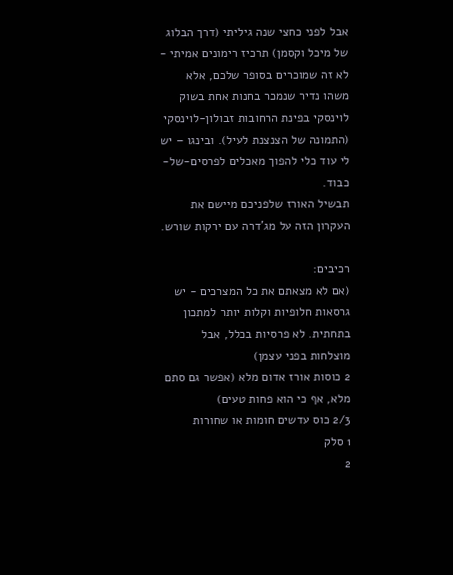אבל לפני כחצי שנה גיליתי (דרך הבלוג של מיכל וקסמן) תרכיז רימונים אמיתי - לא זה שמוכרים בסופר שלכם, אלא משהו נדיר שנמכר בחנות אחת בשוק לוינסקי בפינת הרחובות זבולון-לוינסקי (התמונה של הצנצנת לעיל). ובינגו – יש לי עוד כלי להפוך מאכלים לפרסים-של-כבוד.
תבשיל האורז שלפניכם מיישם את העקרון הזה על מג'דרה עם ירקות שורש.

רכיבים:
(אם לא מצאתם את כל המצרכים - יש גרסאות חלופיות וקלות יותר למתכון בתחתית. לא פרסיות בכלל, אבל מוצלחות בפני עצמן)
2 כוסות אורז אדום מלא (אפשר גם סתם מלא, אף כי הוא פחות טעים)
2/3 כוס עדשים חומות או שחורות
1 סלק
2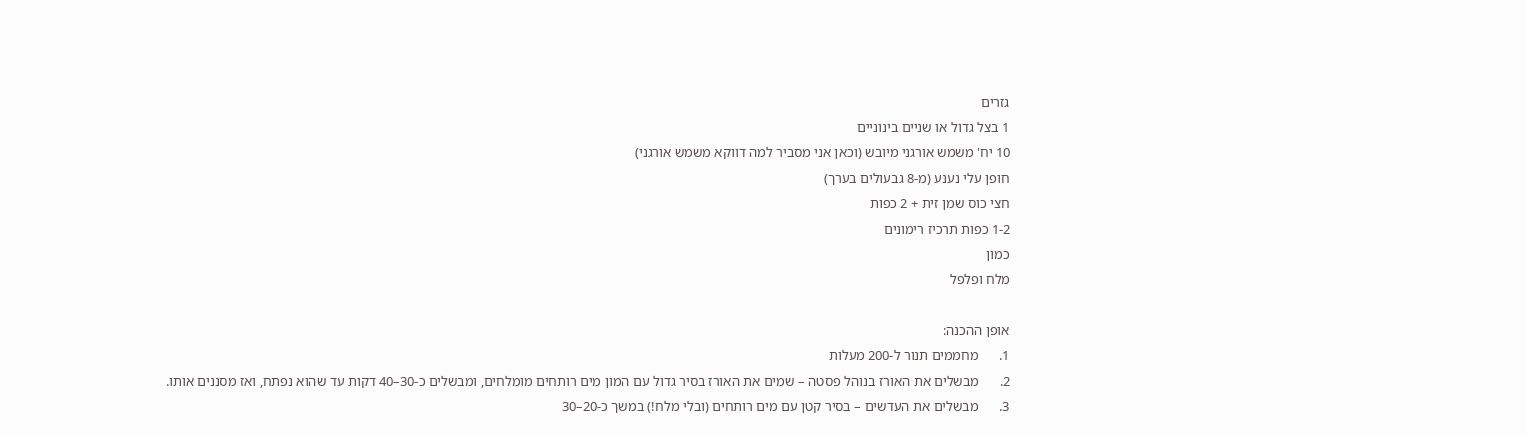גזרים
1 בצל גדול או שניים בינוניים
10 יח' משמש אורגני מיובש (וכאן אני מסביר למה דווקא משמש אורגני)
חופן עלי נענע (מ-8 גבעולים בערך)
חצי כוס שמן זית + 2 כפות
1-2 כפות תרכיז רימונים
כמון
מלח ופלפל

אופן ההכנה:
1.      מחממים תנור ל-200 מעלות
2.      מבשלים את האורז בנוהל פסטה – שמים את האורז בסיר גדול עם המון מים רותחים מומלחים, ומבשלים כ-30–40 דקות עד שהוא נפתח, ואז מסננים אותו.
3.      מבשלים את העדשים – בסיר קטן עם מים רותחים (ובלי מלח!) במשך כ-20–30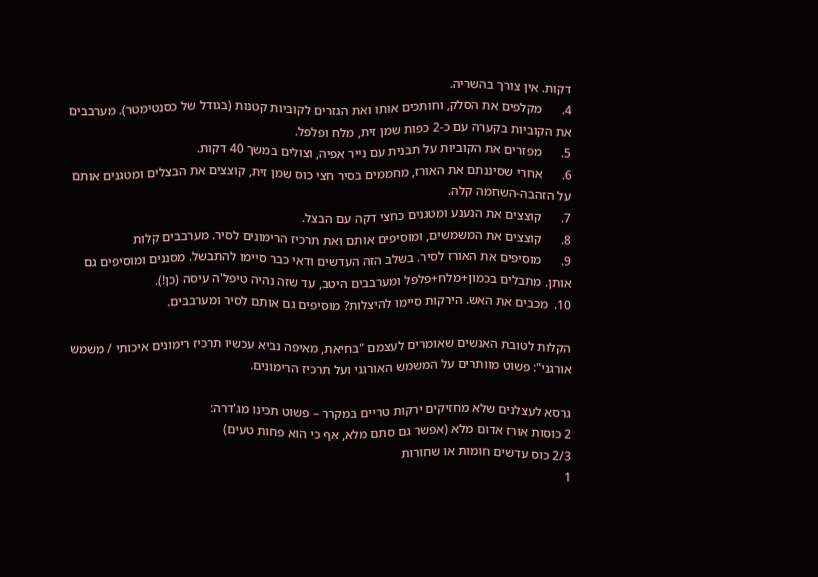דקות. אין צורך בהשריה.
4.      מקלפים את הסלק, וחותכים אותו ואת הגזרים לקוביות קטנות (בגודל של כסנטימטר). מערבבים את הקוביות בקערה עם כ-2 כפות שמן זית, מלח ופלפל.
5.      מפזרים את הקוביות על תבנית עם נייר אפיה, וצולים במשך 40 דקות.
6.      אחרי שסיננתם את האורז, מחממים בסיר חצי כוס שמן זית, קוצצים את הבצלים ומטגנים אותם על הזהבה-השחמה קלה.
7.      קוצצים את הנענע ומטגנים כחצי דקה עם הבצל.
8.      קוצצים את המשמשים, ומוסיפים אותם ואת תרכיז הרימונים לסיר. מערבבים קלות
9.      מוסיפים את האורז לסיר. בשלב הזה העדשים ודאי כבר סיימו להתבשל. מסננים ומוסיפים גם אותן. מתבלים בכמון+מלח+פלפל ומערבבים היטב, עד שזה נהיה טיפל'ה עיסה (כן!).
10.  מכבים את האש. הירקות סיימו להיצלות? מוסיפים גם אותם לסיר ומערבבים.

הקלות לטובת האנשים שאומרים לעצמם "בחיאת, מאיפה נביא עכשיו תרכיז רימונים איכותי / משמש אורגני": פשוט מוותרים על המשמש האורגני ועל תרכיז הרימונים.

גרסא לעצלנים שלא מחזיקים ירקות טריים במקרר – פשוט תכינו מג'דרה:
2 כוסות אורז אדום מלא (אפשר גם סתם מלא, אף כי הוא פחות טעים)
2/3 כוס עדשים חומות או שחורות
1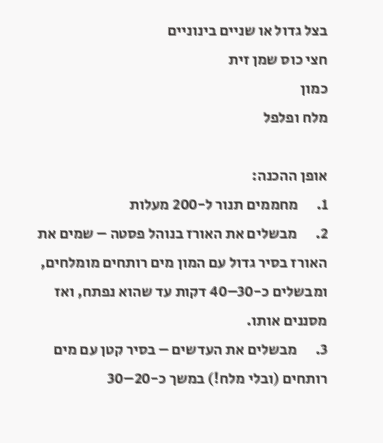בצל גדול או שניים בינוניים
חצי כוס שמן זית
כמון
מלח ופלפל

אופן ההכנה:
1.      מחממים תנור ל-200 מעלות
2.      מבשלים את האורז בנוהל פסטה – שמים את האורז בסיר גדול עם המון מים רותחים מומלחים, ומבשלים כ-30–40 דקות עד שהוא נפתח, ואז מסננים אותו.
3.      מבשלים את העדשים – בסיר קטן עם מים רותחים (ובלי מלח!) במשך כ-20–30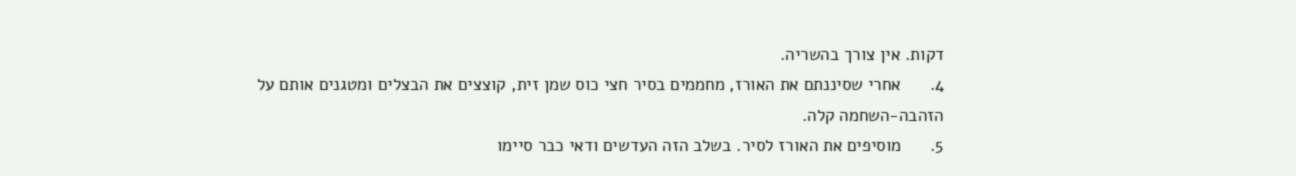דקות. אין צורך בהשריה.
4.      אחרי שסיננתם את האורז, מחממים בסיר חצי כוס שמן זית, קוצצים את הבצלים ומטגנים אותם על הזהבה-השחמה קלה.
5.      מוסיפים את האורז לסיר. בשלב הזה העדשים ודאי כבר סיימו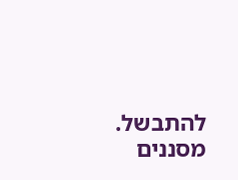להתבשל. מסננים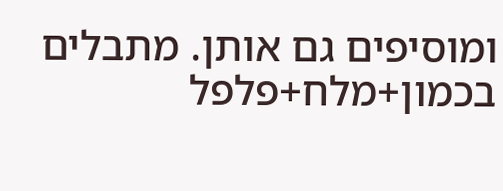ומוסיפים גם אותן. מתבלים בכמון+מלח+פלפל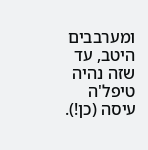ומערבבים היטב, עד שזה נהיה טיפל'ה עיסה (כן!).